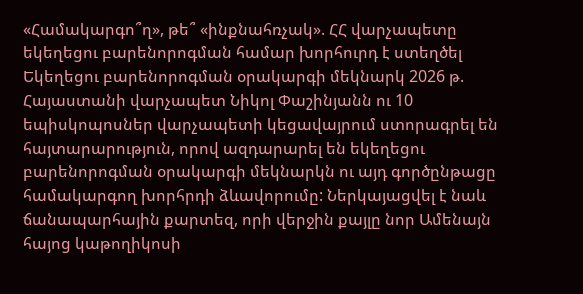«Համակարգո՞ղ», թե՞ «ինքնահռչակ». ՀՀ վարչապետը եկեղեցու բարենորոգման համար խորհուրդ է ստեղծել
Եկեղեցու բարենորոգման օրակարգի մեկնարկ 2026 թ.
Հայաստանի վարչապետ Նիկոլ Փաշինյանն ու 10 եպիսկոպոսներ վարչապետի կեցավայրում ստորագրել են հայտարարություն, որով ազդարարել են եկեղեցու բարենորոգման օրակարգի մեկնարկն ու այդ գործընթացը համակարգող խորհրդի ձևավորումը: Ներկայացվել է նաև ճանապարհային քարտեզ, որի վերջին քայլը նոր Ամենայն հայոց կաթողիկոսի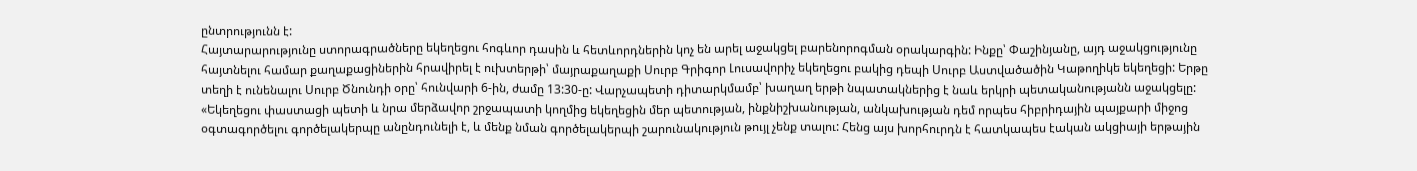ընտրությունն է:
Հայտարարությունը ստորագրածները եկեղեցու հոգևոր դասին և հետևորդներին կոչ են արել աջակցել բարենորոգման օրակարգին: Ինքը՝ Փաշինյանը, այդ աջակցությունը հայտնելու համար քաղաքացիներին հրավիրել է ուխտերթի՝ մայրաքաղաքի Սուրբ Գրիգոր Լուսավորիչ եկեղեցու բակից դեպի Սուրբ Աստվածածին Կաթողիկե եկեղեցի: Երթը տեղի է ունենալու Սուրբ Ծնունդի օրը՝ հունվարի 6-ին, ժամը 13:30-ը: Վարչապետի դիտարկմամբ՝ խաղաղ երթի նպատակներից է նաև երկրի պետականությանն աջակցելը:
«Եկեղեցու փաստացի պետի և նրա մերձավոր շրջապատի կողմից եկեղեցին մեր պետության, ինքնիշխանության, անկախության դեմ որպես հիբրիդային պայքարի միջոց օգտագործելու գործելակերպը անընդունելի է, և մենք նման գործելակերպի շարունակություն թույլ չենք տալու: Հենց այս խորհուրդն է հատկապես էական ակցիայի երթային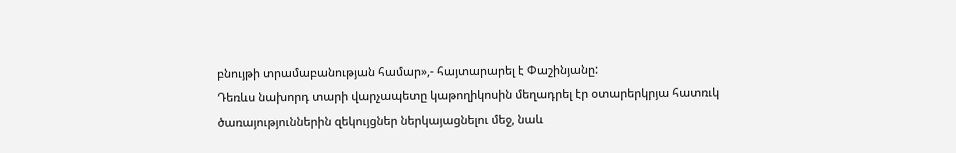բնույթի տրամաբանության համար»,- հայտարարել է Փաշինյանը:
Դեռևս նախորդ տարի վարչապետը կաթողիկոսին մեղադրել էր օտարերկրյա հատռւկ ծառայություններին զեկույցներ ներկայացնելու մեջ, նաև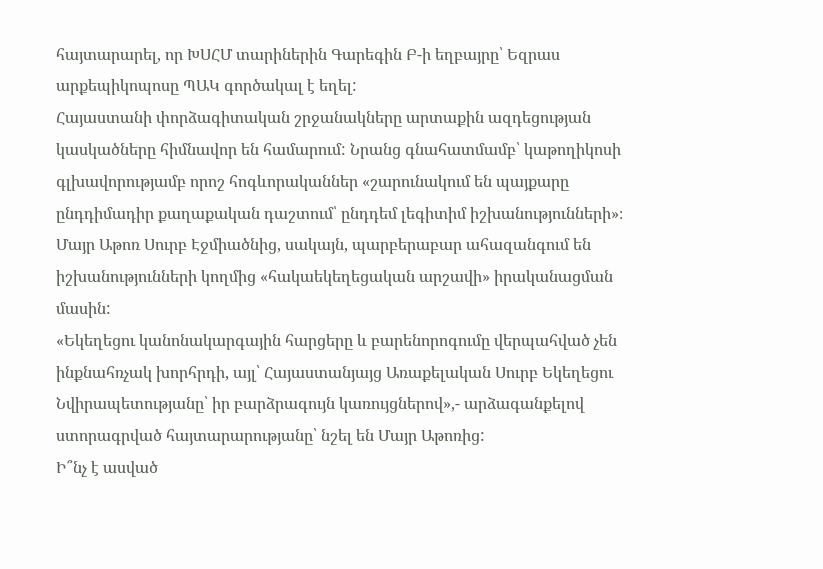հայտարարել, որ ԽՍՀՄ տարիներին Գարեգին Բ-ի եղբայրը՝ Եզրաս արքեպիկոպոսը ՊԱԿ գործակալ է եղել:
Հայաստանի փորձագիտական շրջանակները արտաքին ազդեցության կասկածները հիմնավոր են համարում: Նրանց գնահատմամբ՝ կաթողիկոսի գլխավորությամբ որոշ հոգևորականներ «շարունակում են պայքարը ընդդիմադիր քաղաքական դաշտում՝ ընդդեմ լեգիտիմ իշխանությունների»։
Մայր Աթոռ Սուրբ Էջմիածնից, սակայն, պարբերաբար ահազանգում են իշխանությունների կողմից «հակաեկեղեցական արշավի» իրականացման մասին:
«Եկեղեցու կանոնակարգային հարցերը և բարենորոգումը վերպահված չեն ինքնահռչակ խորհրդի, այլ՝ Հայաստանյայց Առաքելական Սուրբ Եկեղեցու Նվիրապետությանը՝ իր բարձրագույն կառույցներով»,- արձագանքելով ստորագրված հայտարարությանը՝ նշել են Մայր Աթոռից:
Ի՞նչ է ասված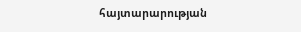հայտարարության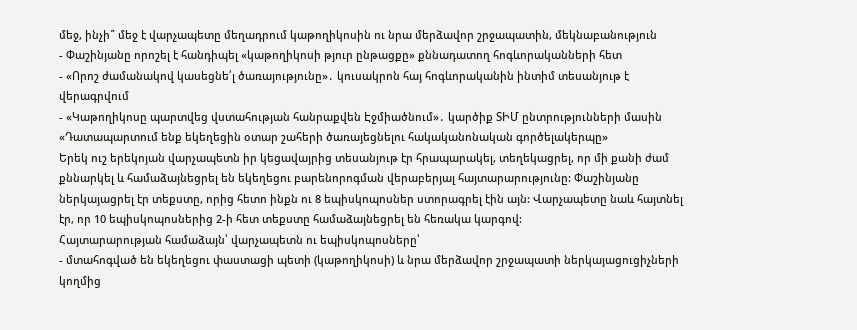մեջ, ինչի՞ մեջ է վարչապետը մեղադրում կաթողիկոսին ու նրա մերձավոր շրջապատին, մեկնաբանություն
- Փաշինյանը որոշել է հանդիպել «կաթողիկոսի թյուր ընթացքը» քննադատող հոգևորականների հետ
- «Որոշ ժամանակով կասեցնե՛լ ծառայությունը»․ կուսակրոն հայ հոգևորականին ինտիմ տեսանյութ է վերագրվում
- «Կաթողիկոսը պարտվեց վստահության հանրաքվեն Էջմիածնում»․ կարծիք ՏԻՄ ընտրությունների մասին
«Դատապարտում ենք եկեղեցին օտար շահերի ծառայեցնելու հակականոնական գործելակերպը»
Երեկ ուշ երեկոյան վարչապետն իր կեցավայրից տեսանյութ էր հրապարակել, տեղեկացրել, որ մի քանի ժամ քննարկել և համաձայնեցրել են եկեղեցու բարենորոգման վերաբերյալ հայտարարությունը: Փաշինյանը ներկայացրել էր տեքստը, որից հետո ինքն ու 8 եպիսկոպոսներ ստորագրել էին այն: Վարչապետը նաև հայտնել էր, որ 10 եպիսկոպոսներից 2-ի հետ տեքստը համաձայնեցրել են հեռակա կարգով:
Հայտարարության համաձայն՝ վարչապետն ու եպիսկոպոսները՝
- մտահոգված են եկեղեցու փաստացի պետի (կաթողիկոսի) և նրա մերձավոր շրջապատի ներկայացուցիչների կողմից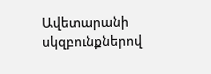Ավետարանի սկզբունքներով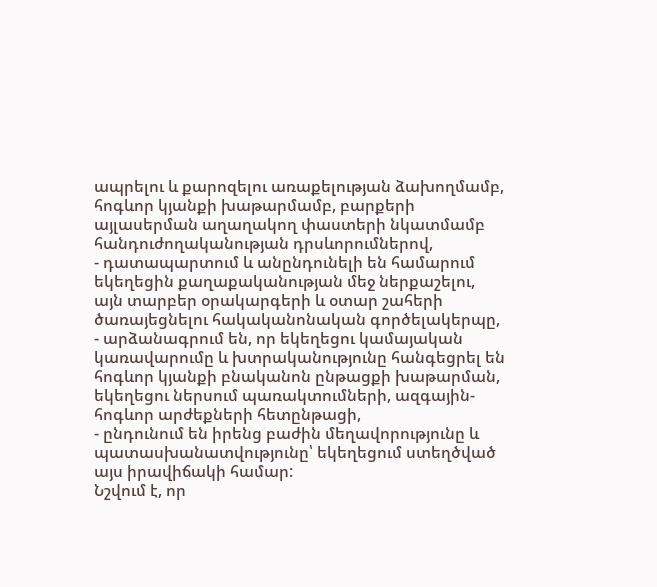ապրելու և քարոզելու առաքելության ձախողմամբ, հոգևոր կյանքի խաթարմամբ, բարքերի այլասերման աղաղակող փաստերի նկատմամբ հանդուժողականության դրսևորումներով,
- դատապարտում և անընդունելի են համարում եկեղեցին քաղաքականության մեջ ներքաշելու, այն տարբեր օրակարգերի և օտար շահերի ծառայեցնելու հակականոնական գործելակերպը,
- արձանագրում են, որ եկեղեցու կամայական կառավարումը և խտրականությունը հանգեցրել են հոգևոր կյանքի բնականոն ընթացքի խաթարման, եկեղեցու ներսում պառակտումների, ազգային-հոգևոր արժեքների հետընթացի,
- ընդունում են իրենց բաժին մեղավորությունը և պատասխանատվությունը՝ եկեղեցում ստեղծված այս իրավիճակի համար:
Նշվում է, որ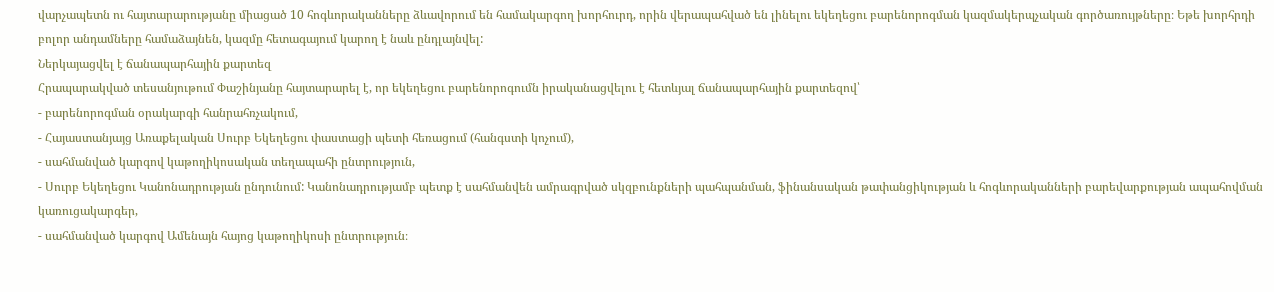վարչապետն ու հայտարարությանը միացած 10 հոգևորականները ձևավորում են համակարգող խորհուրդ, որին վերապահված են լինելու եկեղեցու բարենորոգման կազմակերպչական գործառույթները։ Եթե խորհրդի բոլոր անդամները համաձայնեն, կազմը հետագայում կարող է նաև ընդլայնվել:
Ներկայացվել է ճանապարհային քարտեզ
Հրապարակված տեսանյութում Փաշինյանը հայտարարել է, որ եկեղեցու բարենորոգումն իրականացվելու է հետևյալ ճանապարհային քարտեզով՝
- բարենորոգման օրակարգի հանրահռչակում,
- Հայաստանյայց Առաքելական Սուրբ Եկեղեցու փաստացի պետի հեռացում (հանգստի կոչում),
- սահմանված կարգով կաթողիկոսական տեղապահի ընտրություն,
- Սուրբ Եկեղեցու Կանոնադրության ընդունում: Կանոնադրությամբ պետք է սահմանվեն ամրագրված սկզբունքների պահպանման, ֆինանսական թափանցիկության և հոգևորականների բարեվարքության ապահովման կառուցակարգեր,
- սահմանված կարգով Ամենայն հայոց կաթողիկոսի ընտրություն։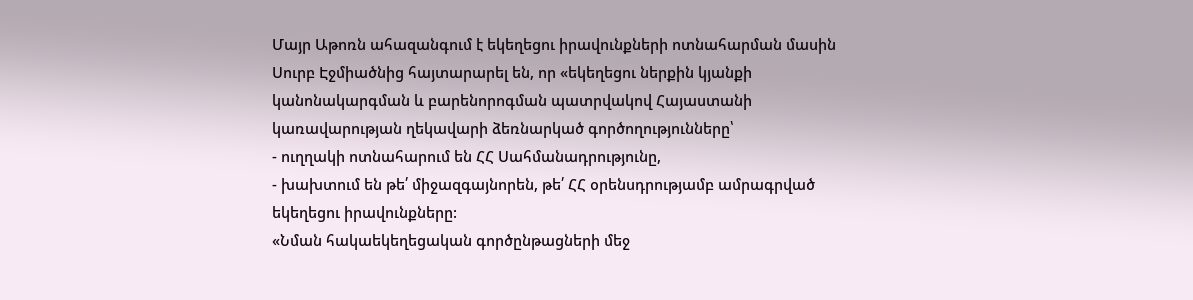Մայր Աթոռն ահազանգում է եկեղեցու իրավունքների ոտնահարման մասին
Սուրբ Էջմիածնից հայտարարել են, որ «եկեղեցու ներքին կյանքի կանոնակարգման և բարենորոգման պատրվակով Հայաստանի կառավարության ղեկավարի ձեռնարկած գործողությունները՝
- ուղղակի ոտնահարում են ՀՀ Սահմանադրությունը,
- խախտում են թե՛ միջազգայնորեն, թե՛ ՀՀ օրենսդրությամբ ամրագրված եկեղեցու իրավունքները:
«Նման հակաեկեղեցական գործընթացների մեջ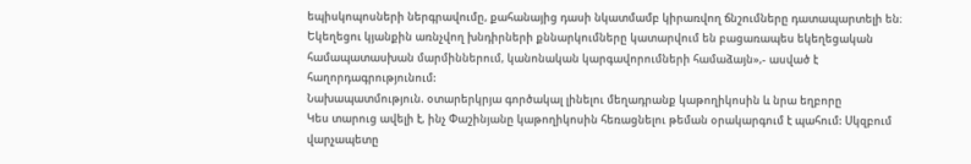եպիսկոպոսների ներգրավումը, քահանայից դասի նկատմամբ կիրառվող ճնշումները դատապարտելի են։ Եկեղեցու կյանքին առնչվող խնդիրների քննարկումները կատարվում են բացառապես եկեղեցական համապատասխան մարմիններում, կանոնական կարգավորումների համաձայն»,- ասված է հաղորդագրությունում:
Նախապատմություն. օտարերկրյա գործակալ լինելու մեղադրանք կաթողիկոսին և նրա եղբորը
Կես տարուց ավելի է, ինչ Փաշինյանը կաթողիկոսին հեռացնելու թեման օրակարգում է պահում: Սկզբում վարչապետը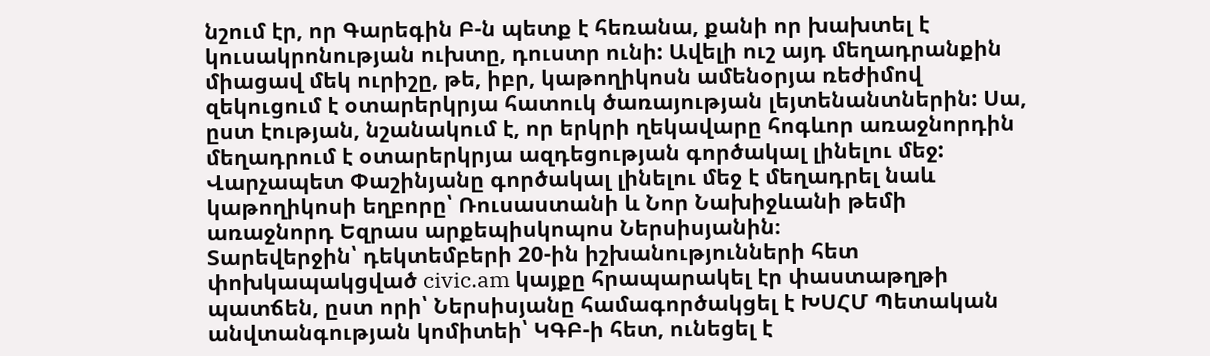նշում էր, որ Գարեգին Բ-ն պետք է հեռանա, քանի որ խախտել է կուսակրոնության ուխտը, դուստր ունի: Ավելի ուշ այդ մեղադրանքին միացավ մեկ ուրիշը, թե, իբր, կաթողիկոսն ամենօրյա ռեժիմով զեկուցում է օտարերկրյա հատուկ ծառայության լեյտենանտներին: Սա, ըստ էության, նշանակում է, որ երկրի ղեկավարը հոգևոր առաջնորդին մեղադրում է օտարերկրյա ազդեցության գործակալ լինելու մեջ:
Վարչապետ Փաշինյանը գործակալ լինելու մեջ է մեղադրել նաև կաթողիկոսի եղբորը՝ Ռուսաստանի և Նոր Նախիջևանի թեմի առաջնորդ Եզրաս արքեպիսկոպոս Ներսիսյանին։
Տարեվերջին՝ դեկտեմբերի 20-ին իշխանությունների հետ փոխկապակցված civic.am կայքը հրապարակել էր փաստաթղթի պատճեն, ըստ որի՝ Ներսիսյանը համագործակցել է ԽՍՀՄ Պետական անվտանգության կոմիտեի՝ ԿԳԲ-ի հետ, ունեցել է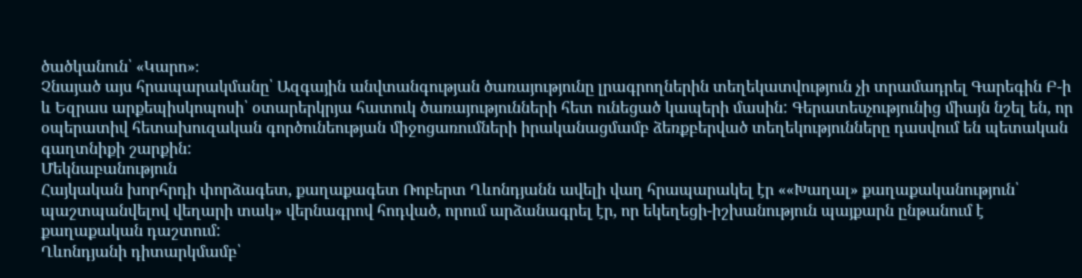ծածկանուն՝ «Կարո»։
Չնայած այս հրապարակմանը՝ Ազգային անվտանգության ծառայությունը լրագրողներին տեղեկատվություն չի տրամադրել Գարեգին Բ-ի և Եզրաս արքեպիսկոպոսի՝ օտարերկրյա հատուկ ծառայությունների հետ ունեցած կապերի մասին: Գերատեսչությունից միայն նշել են, որ օպերատիվ հետախուզական գործունեության միջոցառումների իրականացմամբ ձեռքբերված տեղեկությունները դասվում են պետական գաղտնիքի շարքին:
Մեկնաբանություն
Հայկական խորհրդի փորձագետ, քաղաքագետ Ռոբերտ Ղևոնդյանն ավելի վաղ հրապարակել էր ««Խաղալ» քաղաքականություն՝ պաշտպանվելով վեղարի տակ» վերնագրով հոդված, որում արձանագրել էր, որ եկեղեցի-իշխանություն պայքարն ընթանում է քաղաքական դաշտում:
Ղևոնդյանի դիտարկմամբ՝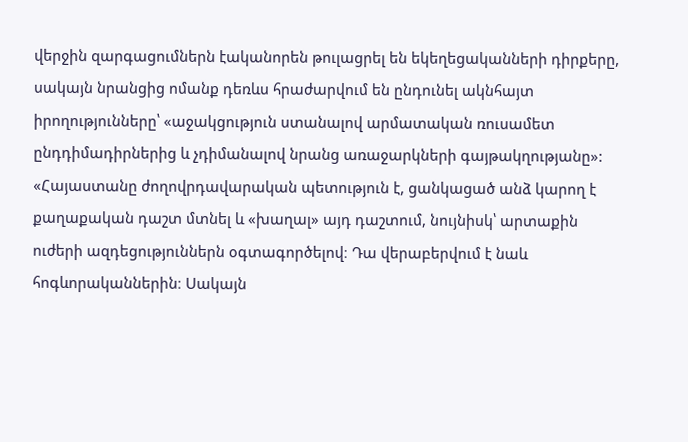վերջին զարգացումներն էականորեն թուլացրել են եկեղեցականների դիրքերը, սակայն նրանցից ոմանք դեռևս հրաժարվում են ընդունել ակնհայտ իրողությունները՝ «աջակցություն ստանալով արմատական ռուսամետ ընդդիմադիրներից և չդիմանալով նրանց առաջարկների գայթակղությանը»:
«Հայաստանը ժողովրդավարական պետություն է, ցանկացած անձ կարող է քաղաքական դաշտ մտնել և «խաղալ» այդ դաշտում, նույնիսկ՝ արտաքին ուժերի ազդեցություններն օգտագործելով։ Դա վերաբերվում է նաև հոգևորականներին։ Սակայն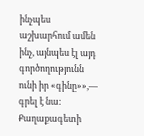ինչպես աշխարհում ամեն ինչ, այնպես էլ այդ գործողությունն ունի իր «գինը»»,— գրել է նա:
Քաղաքագետի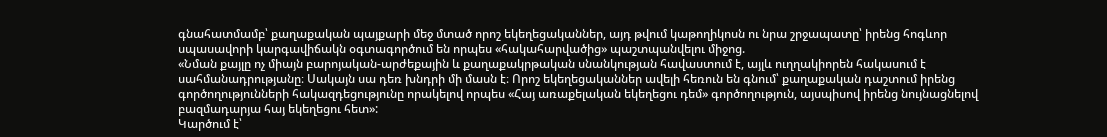գնահատմամբ՝ քաղաքական պայքարի մեջ մտած որոշ եկեղեցականներ, այդ թվում կաթողիկոսն ու նրա շրջապատը՝ իրենց հոգևոր սպասավորի կարգավիճակն օգտագործում են որպես «հակահարվածից» պաշտպանվելու միջոց.
«Նման քայլը ոչ միայն բարոյական-արժեքային և քաղաքակրթական սնանկության հավաստում է, այլև ուղղակիորեն հակասում է սահմանադրությանը։ Սակայն սա դեռ խնդրի մի մասն է։ Որոշ եկեղեցականներ ավելի հեռուն են գնում՝ քաղաքական դաշտում իրենց գործողությունների հակազդեցությունը որակելով որպես «Հայ առաքելական եկեղեցու դեմ» գործողություն, այսպիսով իրենց նույնացնելով բազմադարյա հայ եկեղեցու հետ»:
Կարծում է՝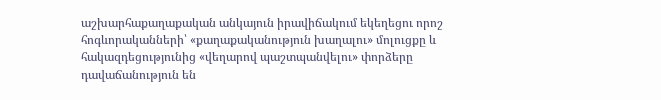աշխարհաքաղաքական անկայուն իրավիճակում եկեղեցու որոշ հոգևորականների՝ «քաղաքականություն խաղալու» մոլուցքը և հակազդեցությունից «վեղարով պաշտպանվելու» փորձերը դավաճանություն են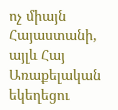ոչ միայն Հայաստանի, այլև Հայ Առաքելական եկեղեցու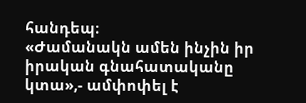հանդեպ։
«Ժամանակն ամեն ինչին իր իրական գնահատականը կտա»,- ամփոփել է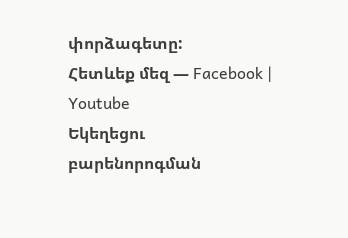փորձագետը:
Հետևեք մեզ — Facebook | Youtube
Եկեղեցու բարենորոգման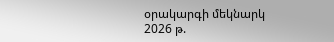օրակարգի մեկնարկ 2026 թ.